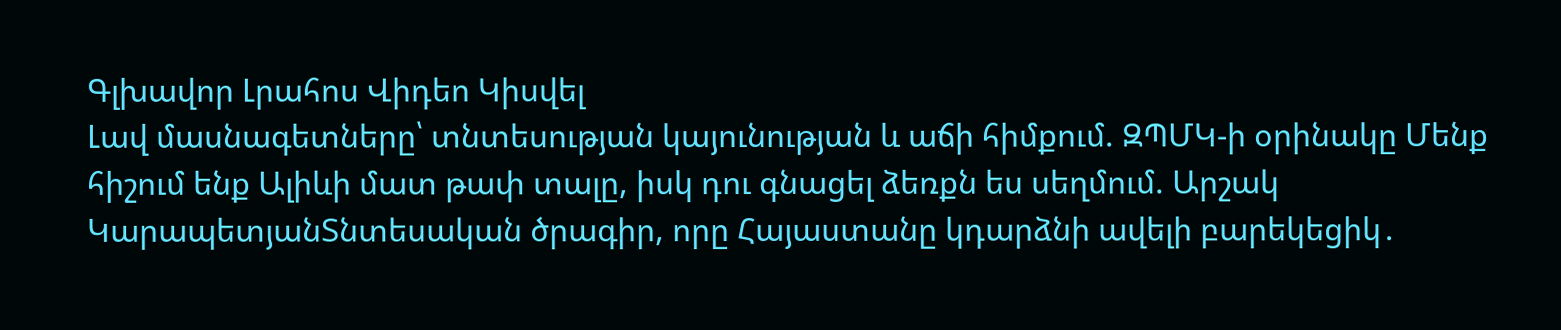Գլխավոր Լրահոս Վիդեո Կիսվել
Լավ մասնագետները՝ տնտեսության կայունության և աճի հիմքում. ԶՊՄԿ-ի օրինակը Մենք հիշում ենք Ալիևի մատ թափ տալը, իսկ դու գնացել ձեռքն ես սեղմում. Արշակ ԿարապետյանՏնտեսական ծրագիր, որը Հայաստանը կդարձնի ավելի բարեկեցիկ․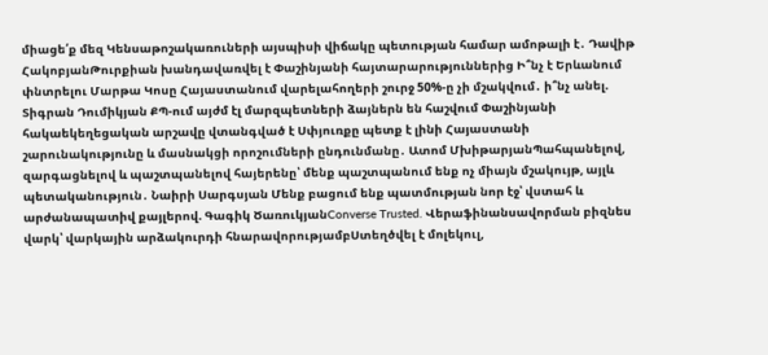միացե՛ք մեզ Կենսաթոշակառուների այսպիսի վիճակը պետության համար ամոթալի է․ Դավիթ ՀակոբյանԹուրքիան խանդավառվել է Փաշինյանի հայտարարություններից Ի՞նչ է Երևանում փնտրելու Մարթա Կոսը Հայաստանում վարելահողերի շուրջ 50%-ը չի մշակվում․ ի՞նչ անել. Տիգրան Դումիկյան ՔՊ-ում այժմ էլ մարզպետների ձայներն են հաշվում Փաշինյանի հակաեկեղեցական արշավը վտանգված է Սփյուռքը պետք է լինի Հայաստանի շարունակությունը և մասնակցի որոշումների ընդունմանը․ Ատոմ ՄխիթարյանՊահպանելով, զարգացնելով և պաշտպանելով հայերենը՝ մենք պաշտպանում ենք ոչ միայն մշակույթ, այլև պետականություն․ Նաիրի Սարգսյան Մենք բացում ենք պատմության նոր էջ՝ վստահ և արժանապատիվ քայլերով. Գագիկ ԾառուկյանConverse Trusted. Վերաֆինանսավորման բիզնես վարկ՝ վարկային արձակուրդի հնարավորությամբՍտեղծվել է մոլեկուլ,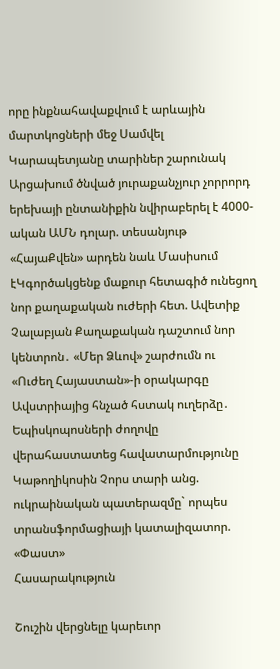որը ինքնահավաքվում է արևային մարտկոցների մեջ Սամվել Կարապետյանը տարիներ շարունակ Արցախում ծնված յուրաքանչյուր չորրորդ երեխայի ընտանիքին նվիրաբերել է 4000- ական ԱՄՆ դոլար. տեսանյութ «ՀայաՔվեն» արդեն նաև Մասիսում էԿգործակցենք մաքուր հետագիծ ունեցող նոր քաղաքական ուժերի հետ. Ավետիք Չալաբյան Քաղաքական դաշտում նոր կենտրոն․ «Մեր Ձևով» շարժումն ու «Ուժեղ Հայաստան»-ի օրակարգը Ավստրիայից հնչած հստակ ուղերձը․ Եպիսկոպոսների ժողովը վերահաստատեց հավատարմությունը Կաթողիկոսին Չորս տարի անց. ուկրաինական պատերազմը` որպես տրանսֆորմացիայի կատալիզատոր. «Փաստ»
Հասարակություն

Շուշին վերցնելը կարեւոր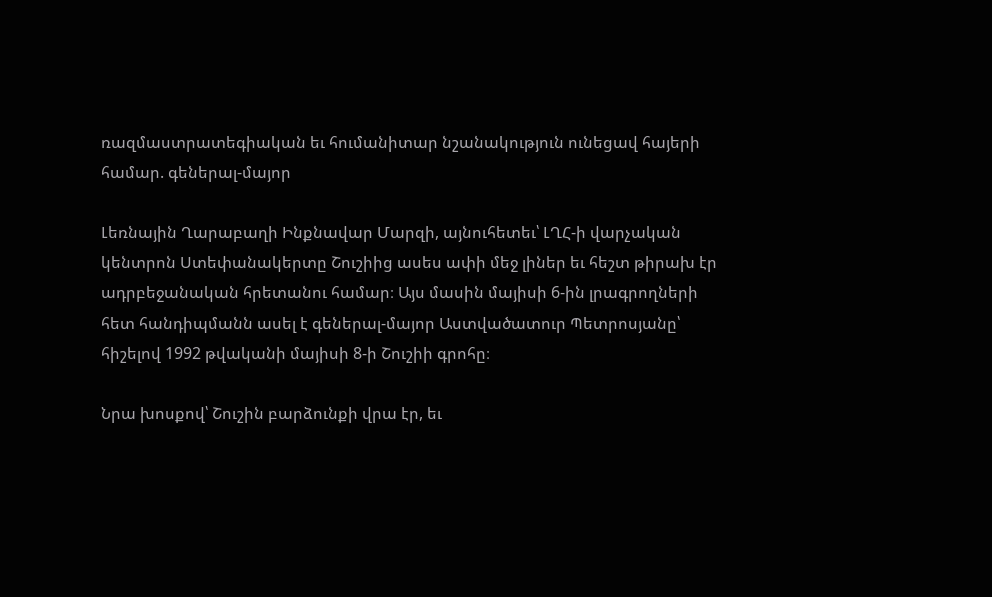ռազմաստրատեգիական եւ հումանիտար նշանակություն ունեցավ հայերի համար. գեներալ-մայոր

Լեռնային Ղարաբաղի Ինքնավար Մարզի, այնուհետեւ՝ ԼՂՀ-ի վարչական կենտրոն Ստեփանակերտը Շուշիից ասես ափի մեջ լիներ եւ հեշտ թիրախ էր ադրբեջանական հրետանու համար։ Այս մասին մայիսի 6-ին լրագրողների հետ հանդիպմանն ասել է գեներալ-մայոր Աստվածատուր Պետրոսյանը՝ հիշելով 1992 թվականի մայիսի 8-ի Շուշիի գրոհը։

Նրա խոսքով՝ Շուշին բարձունքի վրա էր, եւ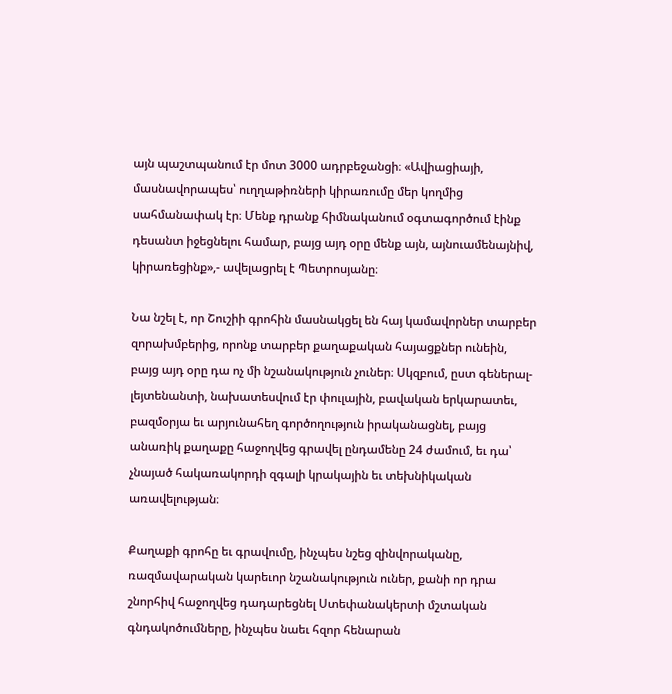այն պաշտպանում էր մոտ 3000 ադրբեջանցի։ «Ավիացիայի, մասնավորապես՝ ուղղաթիռների կիրառումը մեր կողմից սահմանափակ էր։ Մենք դրանք հիմնականում օգտագործում էինք դեսանտ իջեցնելու համար, բայց այդ օրը մենք այն, այնուամենայնիվ, կիրառեցինք»,- ավելացրել է Պետրոսյանը։

Նա նշել է, որ Շուշիի գրոհին մասնակցել են հայ կամավորներ տարբեր զորախմբերից, որոնք տարբեր քաղաքական հայացքներ ունեին, բայց այդ օրը դա ոչ մի նշանակություն չուներ։ Սկզբում, ըստ գեներալ-լեյտենանտի, նախատեսվում էր փուլային, բավական երկարատեւ, բազմօրյա եւ արյունահեղ գործողություն իրականացնել, բայց անառիկ քաղաքը հաջողվեց գրավել ընդամենը 24 ժամում, եւ դա՝ չնայած հակառակորդի զգալի կրակային եւ տեխնիկական առավելության։

Քաղաքի գրոհը եւ գրավումը, ինչպես նշեց զինվորականը, ռազմավարական կարեւոր նշանակություն ուներ, քանի որ դրա շնորհիվ հաջողվեց դադարեցնել Ստեփանակերտի մշտական գնդակոծումները, ինչպես նաեւ հզոր հենարան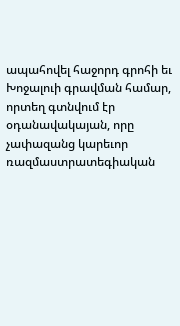ապահովել հաջորդ գրոհի եւ Խոջալուի գրավման համար, որտեղ գտնվում էր օդանավակայան, որը չափազանց կարեւոր ռազմաստրատեգիական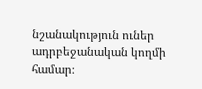նշանակություն ուներ ադրբեջանական կողմի համար։